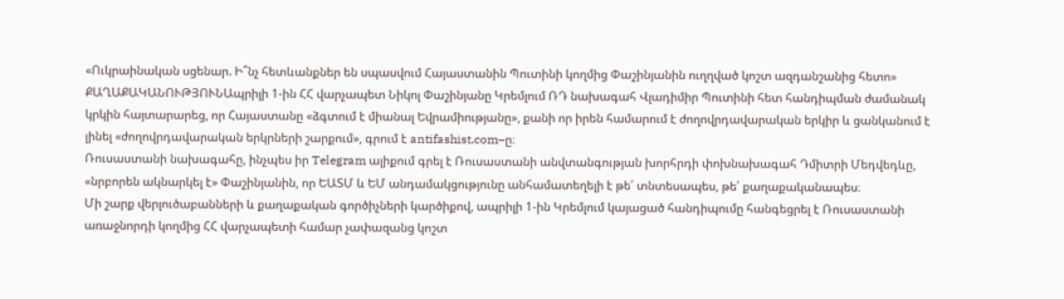«Ուկրաինական սցենար. Ի՞նչ հետևանքներ են սպասվում Հայաստանին Պուտինի կողմից Փաշինյանին ուղղված կոշտ ազդանշանից հետո»
ՔԱՂԱՔԱԿԱՆՈՒԹՅՈՒՆԱպրիլի 1-ին ՀՀ վարչապետ Նիկոլ Փաշինյանը Կրեմլում ՌԴ նախագահ Վլադիմիր Պուտինի հետ հանդիպման ժամանակ կրկին հայտարարեց, որ Հայաստանը «ձգտում է միանալ Եվրամիությանը», քանի որ իրեն համարում է ժողովրդավարական երկիր և ցանկանում է լինել «ժողովրդավարական երկրների շարքում», գրում է antifashist.com–ը։
Ռուսաստանի նախագահը, ինչպես իր Telegram ալիքում գրել է Ռուսաստանի անվտանգության խորհրդի փոխնախագահ Դմիտրի Մեդվեդևը, «նրբորեն ակնարկել է» Փաշինյանին, որ ԵԱՏՄ և ԵՄ անդամակցությունը անհամատեղելի է թե՛ տնտեսապես, թե՛ քաղաքականապես։
Մի շարք վերլուծաբանների և քաղաքական գործիչների կարծիքով, ապրիլի 1-ին Կրեմլում կայացած հանդիպումը հանգեցրել է Ռուսաստանի առաջնորդի կողմից ՀՀ վարչապետի համար չափազանց կոշտ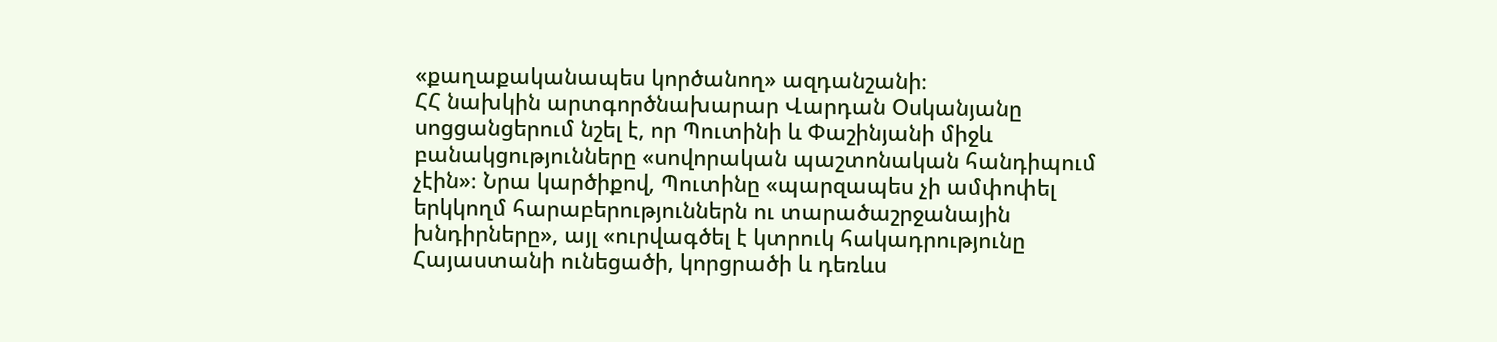«քաղաքականապես կործանող» ազդանշանի։
ՀՀ նախկին արտգործնախարար Վարդան Օսկանյանը սոցցանցերում նշել է, որ Պուտինի և Փաշինյանի միջև բանակցությունները «սովորական պաշտոնական հանդիպում չէին»։ Նրա կարծիքով, Պուտինը «պարզապես չի ամփոփել երկկողմ հարաբերություններն ու տարածաշրջանային խնդիրները», այլ «ուրվագծել է կտրուկ հակադրությունը Հայաստանի ունեցածի, կորցրածի և դեռևս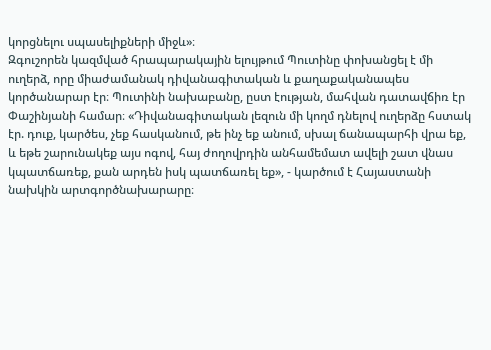կորցնելու սպասելիքների միջև»։
Զգուշորեն կազմված հրապարակային ելույթում Պուտինը փոխանցել է մի ուղերձ, որը միաժամանակ դիվանագիտական և քաղաքականապես կործանարար էր։ Պուտինի նախաբանը, ըստ էության, մահվան դատավճիռ էր Փաշինյանի համար։ «Դիվանագիտական լեզուն մի կողմ դնելով ուղերձը հստակ էր. դուք, կարծես, չեք հասկանում, թե ինչ եք անում, սխալ ճանապարհի վրա եք, և եթե շարունակեք այս ոգով, հայ ժողովրդին անհամեմատ ավելի շատ վնաս կպատճառեք, քան արդեն իսկ պատճառել եք», - կարծում է Հայաստանի նախկին արտգործնախարարը։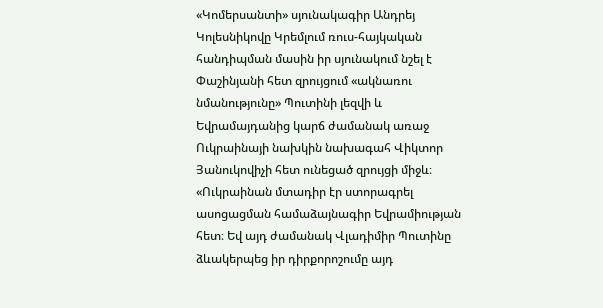«Կոմերսանտի» սյունակագիր Անդրեյ Կոլեսնիկովը Կրեմլում ռուս-հայկական հանդիպման մասին իր սյունակում նշել է Փաշինյանի հետ զրույցում «ակնառու նմանությունը» Պուտինի լեզվի և Եվրամայդանից կարճ ժամանակ առաջ Ուկրաինայի նախկին նախագահ Վիկտոր Յանուկովիչի հետ ունեցած զրույցի միջև։ «Ուկրաինան մտադիր էր ստորագրել ասոցացման համաձայնագիր Եվրամիության հետ։ Եվ այդ ժամանակ Վլադիմիր Պուտինը ձևակերպեց իր դիրքորոշումը այդ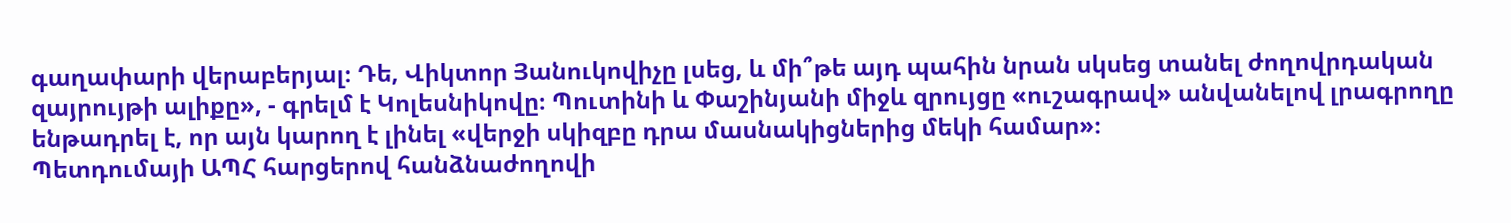գաղափարի վերաբերյալ։ Դե, Վիկտոր Յանուկովիչը լսեց, և մի՞թե այդ պահին նրան սկսեց տանել ժողովրդական զայրույթի ալիքը», - գրելմ է Կոլեսնիկովը։ Պուտինի և Փաշինյանի միջև զրույցը «ուշագրավ» անվանելով լրագրողը ենթադրել է, որ այն կարող է լինել «վերջի սկիզբը դրա մասնակիցներից մեկի համար»։
Պետդումայի ԱՊՀ հարցերով հանձնաժողովի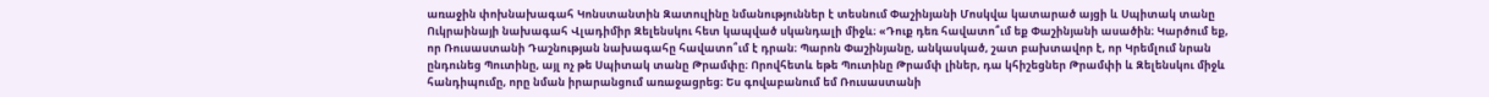առաջին փոխնախագահ Կոնստանտին Զատուլինը նմանություններ է տեսնում Փաշինյանի Մոսկվա կատարած այցի և Սպիտակ տանը Ուկրաինայի նախագահ Վլադիմիր Զելենսկու հետ կապված սկանդալի միջև։ «Դուք դեռ հավատո՞ւմ եք Փաշինյանի ասածին։ Կարծում եք, որ Ռուսաստանի Դաշնության նախագահը հավատո՞ւմ է դրան։ Պարոն Փաշինյանը, անկասկած, շատ բախտավոր է, որ Կրեմլում նրան ընդունեց Պուտինը, այլ ոչ թե Սպիտակ տանը Թրամփը։ Որովհետև եթե Պուտինը Թրամփ լիներ, դա կհիշեցներ Թրամփի և Զելենսկու միջև հանդիպումը, որը նման իրարանցում առաջացրեց։ Ես գովաբանում եմ Ռուսաստանի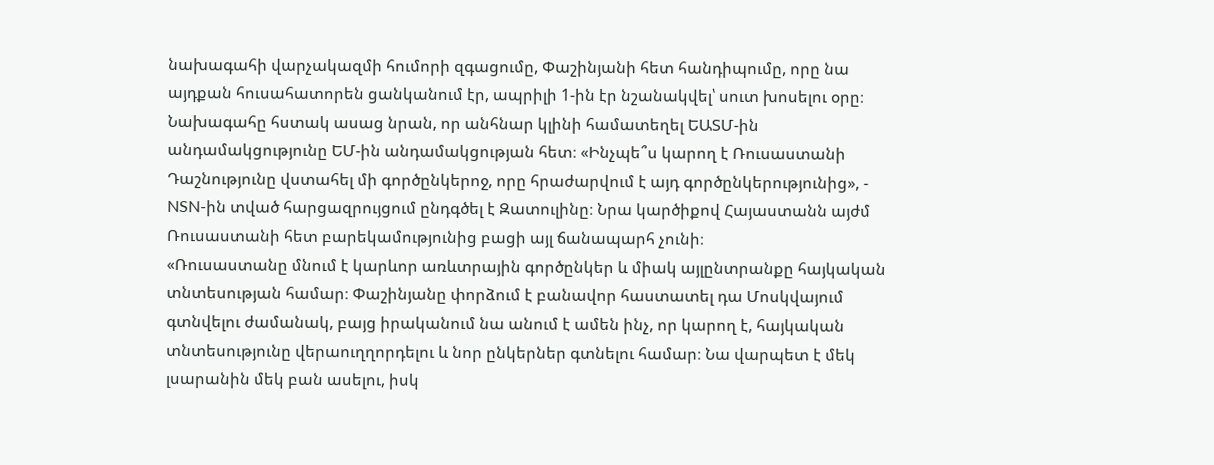նախագահի վարչակազմի հումորի զգացումը, Փաշինյանի հետ հանդիպումը, որը նա այդքան հուսահատորեն ցանկանում էր, ապրիլի 1-ին էր նշանակվել՝ սուտ խոսելու օրը։ Նախագահը հստակ ասաց նրան, որ անհնար կլինի համատեղել ԵԱՏՄ-ին անդամակցությունը ԵՄ-ին անդամակցության հետ։ «Ինչպե՞ս կարող է Ռուսաստանի Դաշնությունը վստահել մի գործընկերոջ, որը հրաժարվում է այդ գործընկերությունից», - NSN-ին տված հարցազրույցում ընդգծել է Զատուլինը։ Նրա կարծիքով Հայաստանն այժմ Ռուսաստանի հետ բարեկամությունից բացի այլ ճանապարհ չունի։
«Ռուսաստանը մնում է կարևոր առևտրային գործընկեր և միակ այլընտրանքը հայկական տնտեսության համար։ Փաշինյանը փորձում է բանավոր հաստատել դա Մոսկվայում գտնվելու ժամանակ, բայց իրականում նա անում է ամեն ինչ, որ կարող է, հայկական տնտեսությունը վերաուղղորդելու և նոր ընկերներ գտնելու համար։ Նա վարպետ է մեկ լսարանին մեկ բան ասելու, իսկ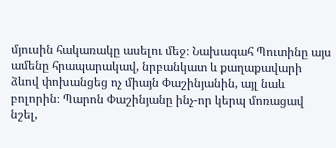մյուսին հակառակը ասելու մեջ։ Նախագահ Պուտինը այս ամենը հրապարակավ, նրբանկատ և քաղաքավարի ձևով փոխանցեց ոչ միայն Փաշինյանին, այլ նաև բոլորին։ Պարոն Փաշինյանը ինչ-որ կերպ մոռացավ նշել,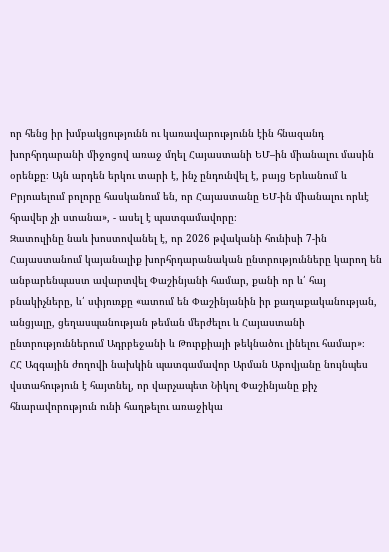որ հենց իր խմբակցությունն ու կառավարությունն էին հնազանդ խորհրդարանի միջոցով առաջ մղել Հայաստանի ԵՄ–ին միանալու մասին օրենքը։ Այն արդեն երկու տարի է, ինչ ընդունվել է, բայց Երևանում և Բրյուսելում բոլորը հասկանում են, որ Հայաստանը ԵՄ-ին միանալու որևէ հրավեր չի ստանա», - ասել է պատգամավորը։
Զատուլինը նաև խոստովանել է, որ 2026 թվականի հունիսի 7-ին Հայաստանում կայանալիք խորհրդարանական ընտրությունները կարող են անբարենպաստ ավարտվել Փաշինյանի համար, քանի որ և՛ հայ բնակիչները, և՛ սփյուռքը «ատում են Փաշինյանին իր քաղաքականության, անցյալը, ցեղասպանության թեման մերժելու և Հայաստանի ընտրություններում Ադրբեջանի և Թուրքիայի թեկնածու լինելու համար»։
ՀՀ Ազգային ժողովի նախկին պատգամավոր Արման Աբովյանը նույնպես վստահություն է հայտնել, որ վարչապետ Նիկոլ Փաշինյանը քիչ հնարավորություն ունի հաղթելու առաջիկա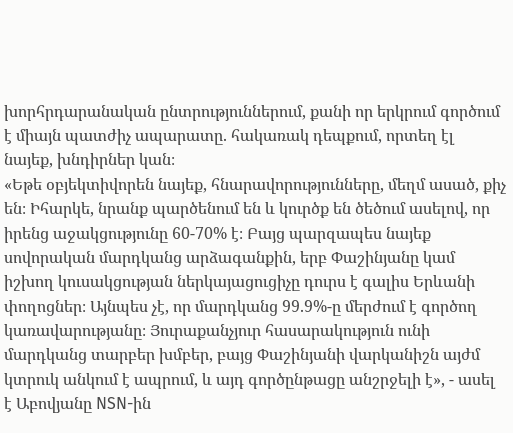խորհրդարանական ընտրություններում, քանի որ երկրում գործում է միայն պատժիչ ապարատը. հակառակ դեպքում, որտեղ էլ նայեք, խնդիրներ կան։
«Եթե օբյեկտիվորեն նայեք, հնարավորությունները, մեղմ ասած, քիչ են։ Իհարկե, նրանք պարծենում են և կուրծք են ծեծում ասելով, որ իրենց աջակցությունը 60-70% է։ Բայց պարզապես նայեք սովորական մարդկանց արձագանքին, երբ Փաշինյանը կամ իշխող կուսակցության ներկայացուցիչը դուրս է գալիս Երևանի փողոցներ։ Այնպես չէ, որ մարդկանց 99.9%-ը մերժում է գործող կառավարությանը։ Յուրաքանչյուր հասարակություն ունի մարդկանց տարբեր խմբեր, բայց Փաշինյանի վարկանիշն այժմ կտրուկ անկում է ապրում, և այդ գործընթացը անշրջելի է», - ասել է Աբովյանը NSN-ին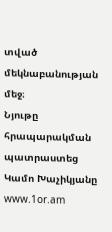տված մեկնաբանության մեջ։
Նյութը հրապարակման պատրաստեց Կամո Խաչիկյանը
www.1or.am